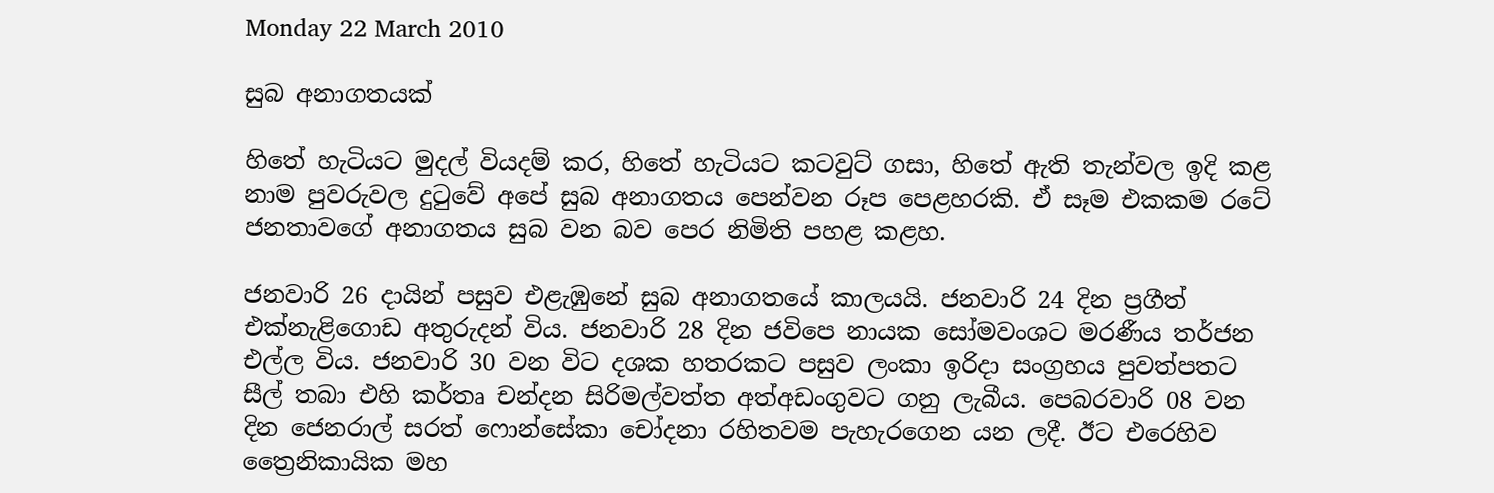Monday 22 March 2010

සුබ අනාගතයක්

හිතේ හැටියට මුදල් වියදම් කර, හිතේ හැටියට කටවුට් ගසා, හිතේ ඇති තැන්වල ඉදි කළ නාම පුවරුවල දුටුවේ අපේ සුබ අනාගතය පෙන්වන රූප පෙළහරකි. ඒ සෑම එකකම රටේ ජනතාවගේ අනාගතය සුබ වන බව පෙර නිමිති පහළ කළහ.

ජනවාරි 26 දායින් පසුව එළැඹුනේ සුබ අනාගතයේ කාලයයි. ජනවාරි 24 දින ප්‍රගීත් එක්නැළිගොඩ අතුරුදන් විය. ජනවාරි 28 දින ජවිපෙ නායක සෝමවංශට මරණීය තර්ජන එල්ල විය. ජනවාරි 30 වන විට දශක හතරකට පසුව ලංකා ඉරිදා සංග්‍රහය පුවත්පතට සීල් තබා එහි කර්තෘ චන්දන සිරිමල්වත්ත අත්අඩංගුවට ගනු ලැබීය. පෙබරවාරි 08 වන දින ජෙනරාල් සරත් ෆොන්සේකා චෝදනා රහිතවම පැහැරගෙන යන ලදී. ඊට එරෙහිව ත්‍රෛනිකායික මහ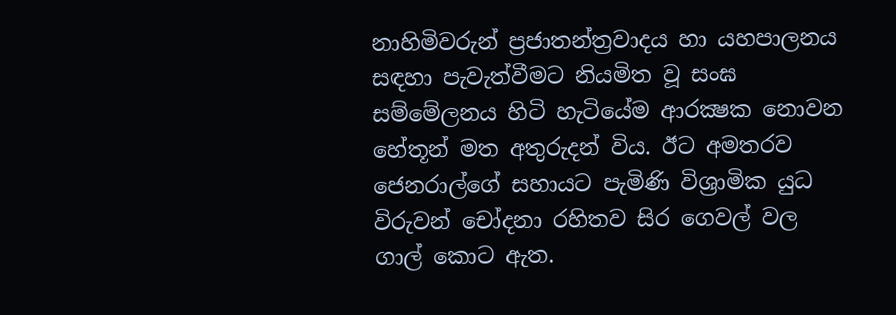නාහිමිවරුන් ප්‍රජාතන්ත්‍රවාදය හා යහපාලනය සඳහා පැවැත්වීමට නියමිත වූ සංඝ සම්මේලනය හිටි හැටියේම ආරක්‍ෂක නොවන හේතූන් මත අතුරුදන් විය. ඊට අමතරව ජෙනරාල්ගේ සහායට පැමිණි විශ්‍රාමික යුධ විරුවන් චෝදනා රහිතව සිර ගෙවල් වල ගාල් කොට ඇත.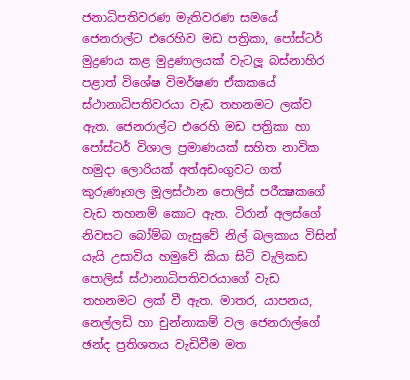ජනාධිපතිවරණ මැතිවරණ සමයේ ජෙනරාල්ට එරෙහිව මඩ පත්‍රිකා, පෝස්ටර් මුද්‍රණය කළ මුද්‍රණාලයක් වැටලූ බස්නාහිර පළාත් විශේෂ විමර්ෂණ ඒකකයේ ස්ථානාධිපතිවරයා වැඩ තහනමට ලක්ව ඇත. ජෙනරාල්ට එරෙහි මඩ පත්‍රිකා හා පෝස්ටර් විශාල ප්‍රමාණයක් සහිත නාවික හමුදා ලොරියක් අත්අඩංගුවට ගත් කුරුණෑගල මූලස්ථාන පොලිස් පරීක්‍ෂකගේ වැඩ තහනම් කොට ඇත. ටිරාන් අලස්ගේ නිවසට බෝම්බ ගැසුවේ නිල් බලකාය විසින් යැයි උසාවිය හමුවේ කියා සිටි වැලිකඩ පොලිස් ස්ථානාධිපතිවරයාගේ වැඩ තහනමට ලක් වී ඇත. මාතර, යාපනය, නෙල්ලඩි හා චුන්නාකම් වල ජෙනරාල්ගේ ඡන්ද ප්‍රතිශතය වැඩිවීම මත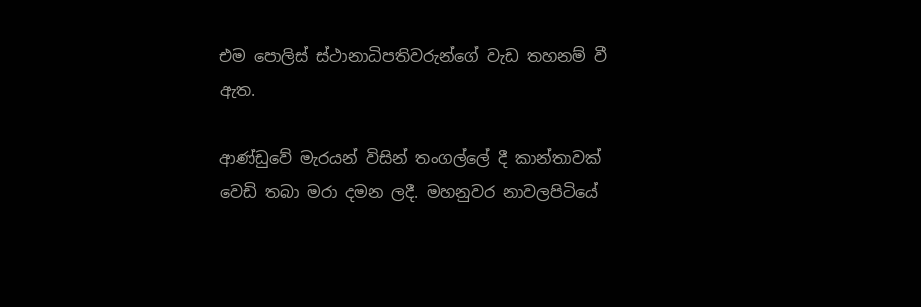එම පොලිස් ස්ථානාධිපතිවරුන්ගේ වැඩ තහනම් වී ඇත.

ආණ්ඩුවේ මැරයන් විසින් තංගල්ලේ දී කාන්තාවක් වෙඩි තබා මරා දමන ලදී. මහනුවර නාවලපිටියේ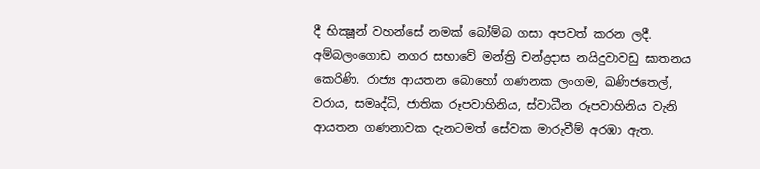දී භික්‍ෂූන් වහන්සේ නමක් බෝම්බ ගසා අපවත් කරන ලදී. අම්බලංගොඩ නගර සභාවේ මන්ත්‍රි චන්ද්‍රදාස නයිදුවාවඩු ඝාතනය කෙරිණි. රාජ්‍ය ආයතන බොහෝ ගණනක ලංගම, ඛණිජතෙල්, වරාය, සමෘද්ධි, ජාතික රූපවාහිනිය, ස්වාධීන රූපවාහිනිය වැනි ආයතන ගණනාවක දැනටමත් සේවක මාරුවීම් අරඹා ඇත.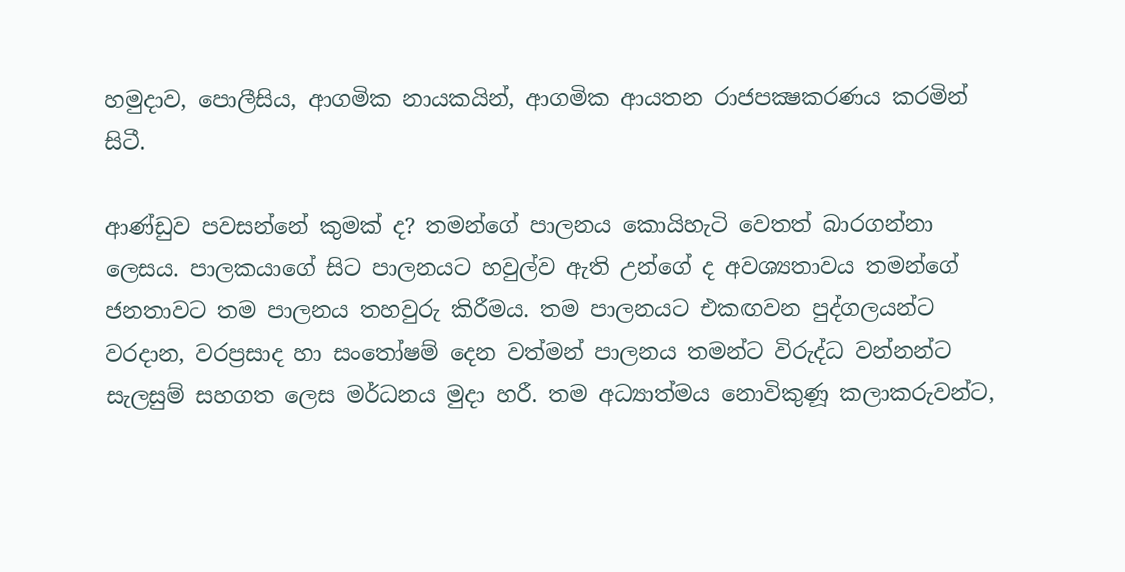හමුදාව, පොලීසිය, ආගමික නායකයින්, ආගමික ආයතන රාජපක්‍ෂකරණය කරමින් සිටී.

ආණ්ඩුව පවසන්නේ කුමක් ද? තමන්ගේ පාලනය කොයිහැටි වෙතත් බාරගන්නා ලෙසය. පාලකයාගේ සිට පාලනයට හවුල්ව ඇති උන්ගේ ද අවශ්‍යතාවය තමන්ගේ ජනතාවට තම පාලනය තහවුරු කිරීමය. තම පාලනයට එකඟවන පුද්ගලයන්ට වරදාන, වරප්‍රසාද හා සංතෝෂම් දෙන වත්මන් පාලනය තමන්ට විරුද්ධ වන්නන්ට සැලසුම් සහගත ලෙස මර්ධනය මුදා හරී. තම අධ්‍යාත්මය නොවිකුණූ කලාකරුවන්ට,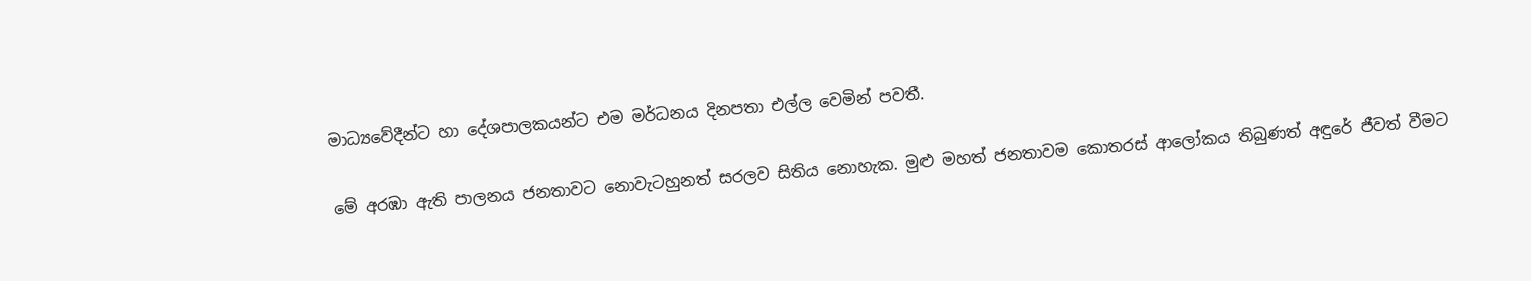මාධ්‍යවේදීන්ට හා දේශපාලකයන්ට එම මර්ධනය දිනපතා එල්ල වෙමින් පවතී.

මේ අරඹා ඇති පාලනය ජනතාවට නොවැටහුනත් සරලව සිතිය නොහැක. මුළු මහත් ජනතාවම කොතරස් ආලෝකය තිබුණත් අඳුරේ ජීවත් වීමට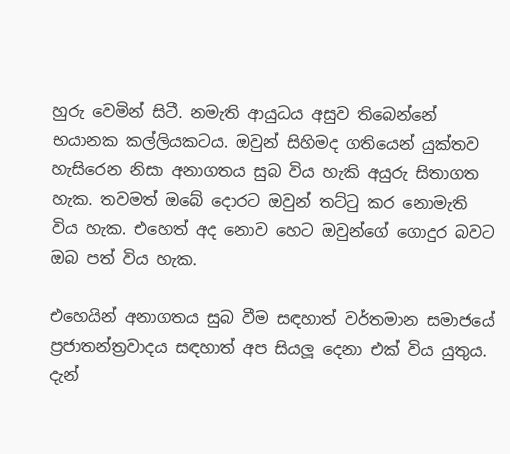හුරු වෙමින් සිටී. නමැති ආයුධය අසුව තිබෙන්නේ භයානක කල්ලියකටය. ඔවුන් සිහිමද ගතියෙන් යුක්තව හැසිරෙන නිසා අනාගතය සුබ විය හැකි අයුරු සිතාගත හැක. තවමත් ඔබේ දොරට ඔවුන් තට්ටු කර නොමැති විය හැක. එහෙත් අද නොව හෙට ඔවුන්ගේ ගොදුර බවට ඔබ පත් විය හැක.

එහෙයින් අනාගතය සුබ වීම සඳහාත් වර්තමාන සමාජයේ ප්‍රජාතන්ත්‍රවාදය සඳහාත් අප සියලූ දෙනා එක් විය යුතුය. දැන්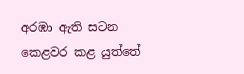අරඹා ඇති සටන කෙළවර කළ යුත්තේ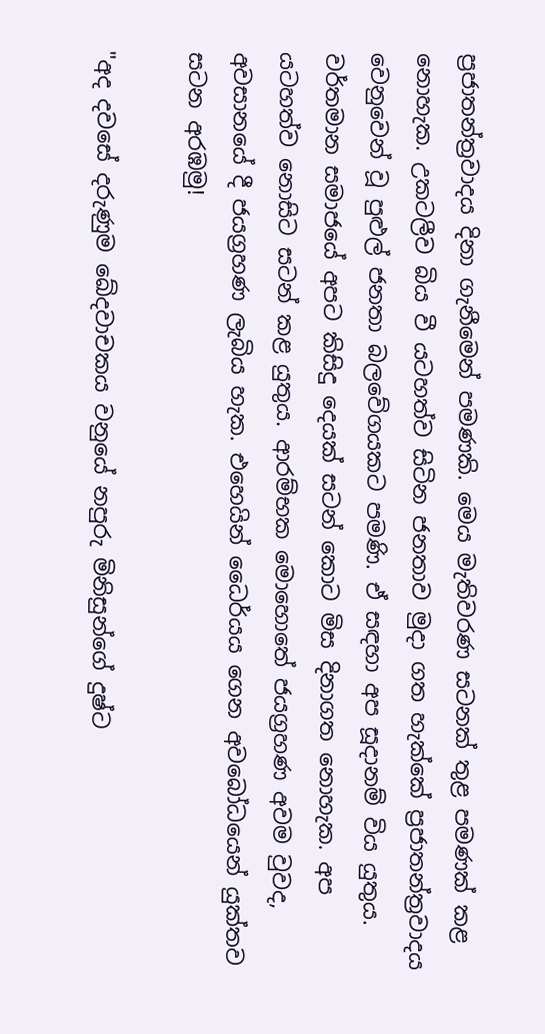ප්‍රජාතන්ත්‍රවාදය දිනා ගැනීමෙන් පමණකි. මෙය මැතිවරණ සටනක් තුළ පමණක් කළ නොහැක. උකටලීව බිය වී යටහත්ව සිටින ජනතාව මුදා ගත හැක්කේ ප්‍රජාතන්ත්‍රවාදය වෙනුවෙන් වූ පුළුල් ජනතා බලවේගයකට පමණි. ඒ සඳහා අප සූදානම් විය යුතුය. වර්තමාන සමාජයේ අපට කිසිදු දෙයක් සටන් කොට මිස දිනාගත නොහැක. අප යටහත්ව නොසිට සටන් කළ යුතුය. ආරම්භක මොහොතේ ජයග්‍රහණ අවම වුවද, අවසානයේ දී ජයග්‍රහණ ලැබිය හැක. එහෙයින් ධෛර්යය ගෙන අවබෝධයෙන් යුක්තව සටන අරඹමු!

"අද දවසේ දරුණුම ඛේදවාචකය වනුයේ නපුරු මිනිසුන්ගේ දුෂ්ට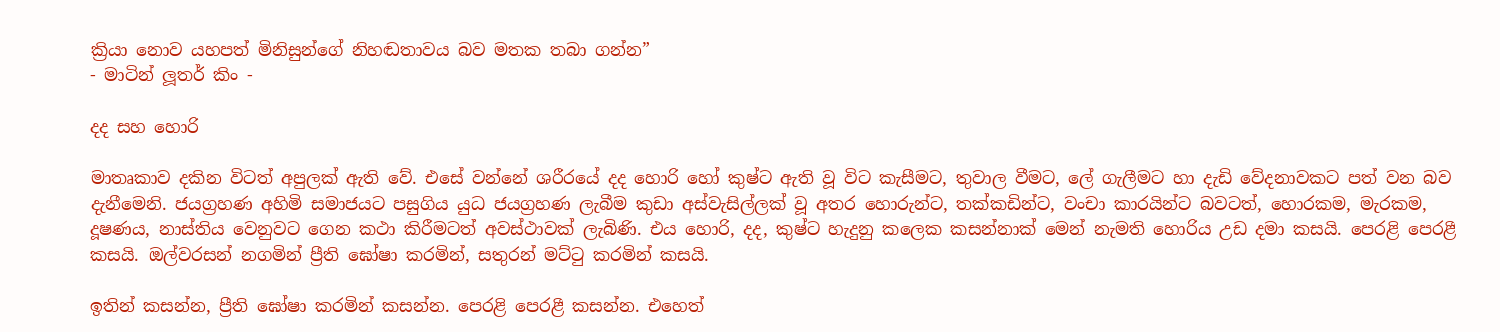ක්‍රියා නොව යහපත් මිනිසුන්ගේ නිහඬතාවය බව මතක තබා ගන්න”
- මාටින් ලූතර් කිං -

දද සහ හොරි

මාතෘකාව දකින විටත් අපුලක් ඇති වේ. එසේ වන්නේ ශරීරයේ දද හොරි හෝ කුෂ්ට ඇති වූ විට කැසීමට, තුවාල වීමට, ලේ ගැලීමට හා දැඩි වේදනාවකට පත් වන බව දැනීමෙනි. ජයග්‍රහණ අහිමි සමාජයට පසුගිය යුධ ජයග්‍රහණ ලැබීම කුඩා අස්වැසිල්ලක් වූ අතර හොරුන්ට, තක්කඩින්ට, වංචා කාරයින්ට බවටත්, හොරකම, මැරකම, දූෂණය, නාස්තිය වෙනුවට ගෙන කථා කිරීමටත් අවස්ථාවක් ලැබිණි. එය හොරි, දද, කුෂ්ට හැදුනු කලෙක කසන්නාක් මෙන් නැමති හොරිය උඩ දමා කසයි. පෙරළි පෙරළී කසයි. ඔල්වරසන් නගමින් ප්‍රීති ඝෝෂා කරමින්, සතුරන් මට්ටු කරමින් කසයි.

ඉතින් කසන්න, ප්‍රීති ඝෝෂා කරමින් කසන්න. පෙරළි පෙරළී කසන්න. එහෙත්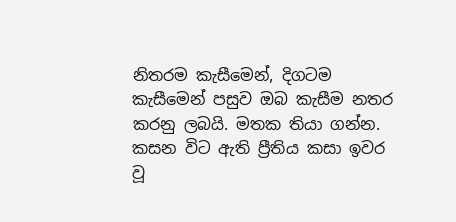නිතරම කැසීමෙන්, දිගටම කැසීමෙන් පසුව ඔබ කැසීම නතර කරනු ලබයි. මතක තියා ගන්න. කසන විට ඇති ප්‍රීතිය කසා ඉවර වූ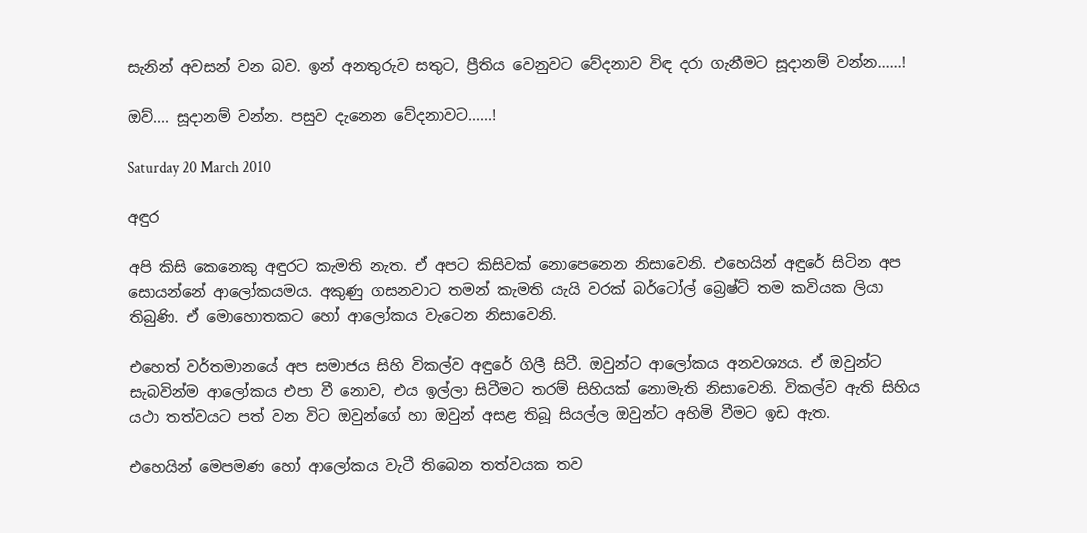සැනින් අවසන් වන බව. ඉන් අනතුරුව සතුට, ප්‍රීතිය වෙනුවට වේදනාව විඳ දරා ගැනීමට සූදානම් වන්න......!

ඔව්.... සූදානම් වන්න. පසුව දැනෙන වේදනාවට......!

Saturday 20 March 2010

අඳුර

අපි කිසි කෙනෙකු අඳුරට කැමති නැත. ඒ අපට කිසිවක් නොපෙනෙන නිසාවෙනි. එහෙයින් අඳුරේ සිටින අප සොයන්නේ ආලෝකයමය. අකුණු ගසනවාට තමන් කැමති යැයි වරක් බර්ටෝල් බ්‍රෙෂ්ට් තම කවියක ලියා තිබුණි. ඒ මොහොතකට හෝ ආලෝකය වැටෙන නිසාවෙනි.

එහෙත් වර්තමානයේ අප සමාජය සිහි විකල්ව අඳුරේ ගිලී සිටී. ඔවුන්ට ආලෝකය අනවශ්‍යය. ඒ ඔවුන්ට සැබවින්ම ආලෝකය එපා වී නොව, එය ඉල්ලා සිටීමට තරම් සිහියක් නොමැති නිසාවෙනි. විකල්ව ඇති සිහිය යථා තත්වයට පත් වන විට ඔවුන්ගේ හා ඔවුන් අසළ තිබූ සියල්ල ඔවුන්ට අහිමි වීමට ඉඩ ඇත.

එහෙයින් මෙපමණ හෝ ආලෝකය වැටී තිබෙන තත්වයක තව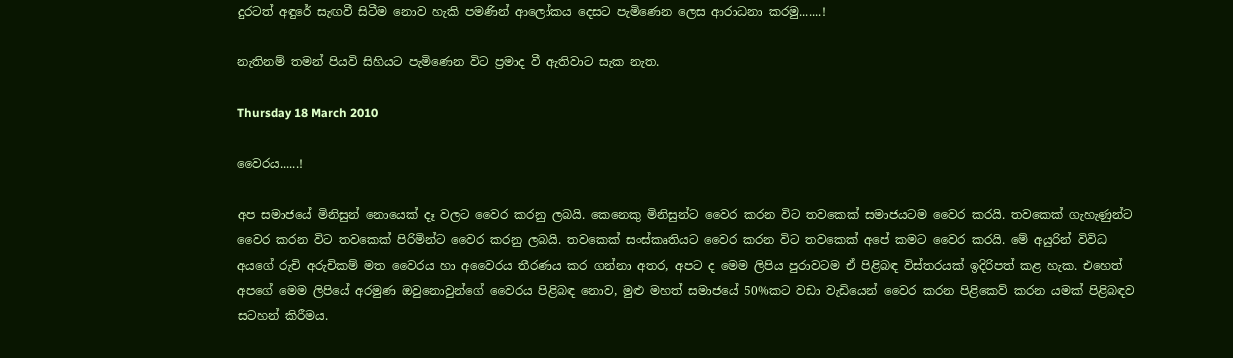දුරටත් අඳුරේ සැඟවී සිටීම නොව හැකි පමණින් ආලෝකය දෙසට පැමිණෙන ලෙස ආරාධනා කරමු.......!

නැතිනම් තමන් පියවි සිහියට පැමිණෙන විට ප්‍රමාද වී ඇතිවාට සැක නැත.

Thursday 18 March 2010

වෛරය......!

අප සමාජයේ මිනිසුන් නොයෙක් දෑ වලට වෛර කරනු ලබයි. කෙනෙකු මිනිසුන්ට වෛර කරන විට තවකෙක් සමාජයටම වෛර කරයි. තවකෙක් ගැහැණුන්ට වෛර කරන විට තවකෙක් පිරිමින්ට වෛර කරනු ලබයි. තවකෙක් සංස්කෘතියට වෛර කරන විට තවකෙක් අපේ කමට වෛර කරයි. මේ අයුරින් විවිධ අයගේ රුචි අරුචිකම් මත වෛරය හා අවෛරය තීරණය කර ගන්නා අතර, අපට ද මෙම ලිපිය පුරාවටම ඒ පිළිබඳ විස්තරයක් ඉදිරිපත් කළ හැක. එහෙත් අපගේ මෙම ලිපියේ අරමුණ ඔවුනොවුන්ගේ වෛරය පිළිබඳ නොව, මුළු මහත් සමාජයේ 50%කට වඩා වැඩියෙන් වෛර කරන පිළිකෙව් කරන යමක් පිළිබඳව සටහන් කිරීමය.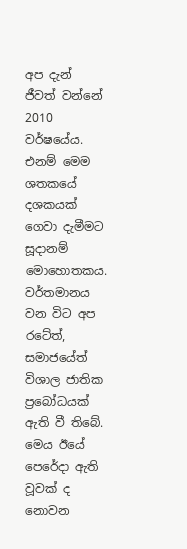අප දැන් ජීවත් වන්නේ 2010 වර්ෂයේය. එනම් මෙම ශතකයේ දශකයක් ගෙවා දැමීමට සූදානම් මොහොතකය. වර්තමානය වන විට අප රටේත්, සමාජයේත් විශාල ජාතික ප්‍රබෝධයක් ඇති වී තිබේ. මෙය ඊයේ පෙරේදා ඇති වූවක් ද නොවන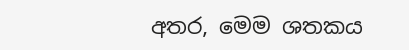අතර, මෙම ශතකය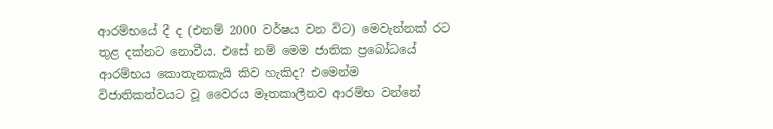ආරම්භයේ දී ද (එනම් 2000 වර්ෂය වන විට) මෙවැන්නක් රට තුළ දක්නට නොවීය. එසේ නම් මෙම ජාතික ප්‍රබෝධයේ ආරම්භය කොතැනකැයි කිව හැකිද? එමෙන්ම විජාතිකත්වයට වූ වෛරය මෑතකාලීනව ආරම්භ වන්නේ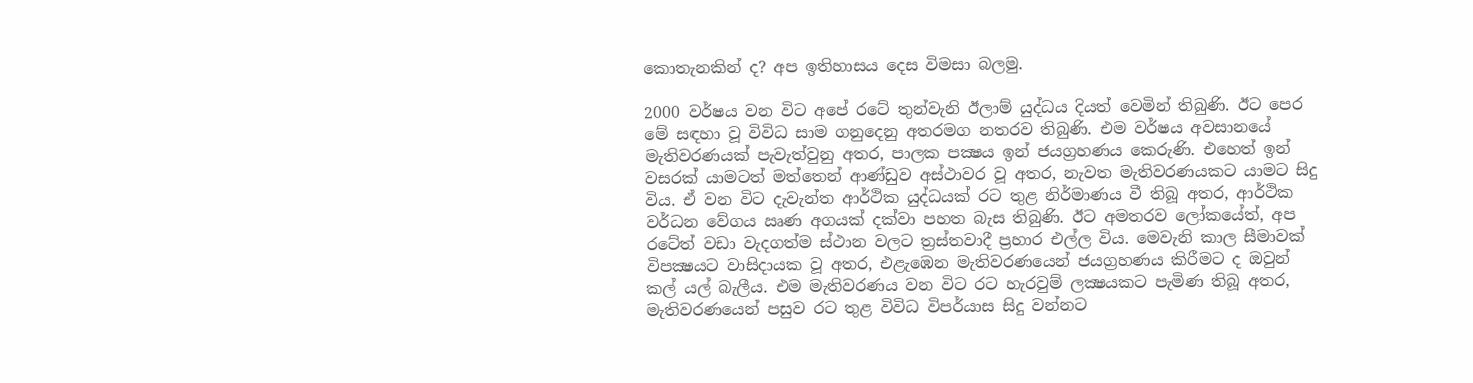කොතැනකින් ද? අප ඉතිහාසය දෙස විමසා බලමු.

2000 වර්ෂය වන විට අපේ රටේ තුන්වැනි ඊලාම් යුද්ධය දියත් වෙමින් තිබුණි. ඊට පෙර මේ සඳහා වූ විවිධ සාම ගනුදෙනු අතරමග නතරව තිබුණි. එම වර්ෂය අවසානයේ මැතිවරණයක් පැවැත්වුනු අතර, පාලක පක්‍ෂය ඉන් ජයග්‍රහණය කෙරුණි. එහෙත් ඉන් වසරක් යාමටත් මත්තෙන් ආණ්ඩුව අස්ථාවර වූ අතර, නැවත මැතිවරණයකට යාමට සිදු විය. ඒ වන විට දැවැන්ත ආර්ථික යුද්ධයක් රට තුළ නිර්මාණය වී තිබූ අතර, ආර්ථික වර්ධන වේගය ඍණ අගයක් දක්වා පහත බැස තිබුණි. ඊට අමතරව ලෝකයේත්, අප රටේත් වඩා වැදගත්ම ස්ථාන වලට ත්‍රස්තවාදී ප්‍රහාර එල්ල විය. මෙවැනි කාල සීමාවක් විපක්‍ෂයට වාසිදායක වූ අතර, එළැඹෙන මැතිවරණයෙන් ජයග්‍රහණය කිරීමට ද ඔවුන් කල් යල් බැලීය. එම මැතිවරණය වන විට රට හැරවුම් ලක්‍ෂයකට පැමිණ තිබූ අතර, මැතිවරණයෙන් පසුව රට තුළ විවිධ විපර්යාස සිදු වන්නට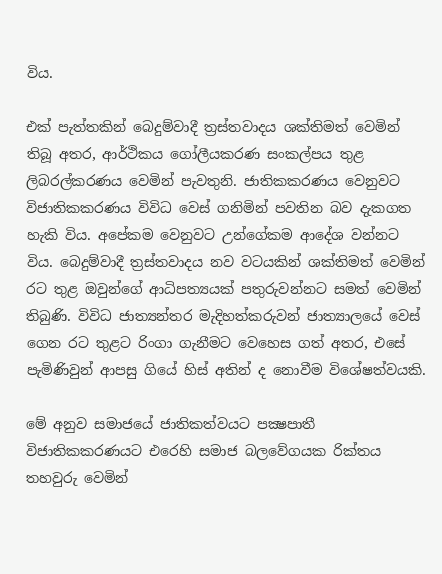විය.

එක් පැත්තකින් බෙදුම්වාදී ත්‍රස්තවාදය ශක්තිමත් වෙමින් තිබූ අතර, ආර්ථිකය ගෝලීයකරණ සංකල්පය තුළ ලිබරල්කරණය වෙමින් පැවතුනි. ජාතිකකරණය වෙනුවට විජාතිකකරණය විවිධ වෙස් ගනිමින් පවතින බව දැකගත හැකි විය. අපේකම වෙනුවට උන්ගේකම ආදේශ වන්නට විය. බෙදුම්වාදී ත්‍රස්තවාදය නව වටයකින් ශක්තිමත් වෙමින් රට තුළ ඔවුන්ගේ ආධිපත්‍යයක් පතුරුවන්නට සමත් වෙමින් තිබුණි. විවිධ ජාත්‍යන්තර මැදිහත්කරුවන් ජාත්‍යාලයේ වෙස් ගෙන රට තුළට රිංගා ගැනීමට වෙහෙස ගත් අතර, එසේ පැමිණිවුන් ආපසු ගියේ හිස් අතින් ද නොවීම විශේෂත්වයකි.

මේ අනුව සමාජයේ ජාතිකත්වයට පක්‍ෂපාතී විජාතිකකරණයට එරෙහි සමාජ බලවේගයක රික්තය තහවුරු වෙමින්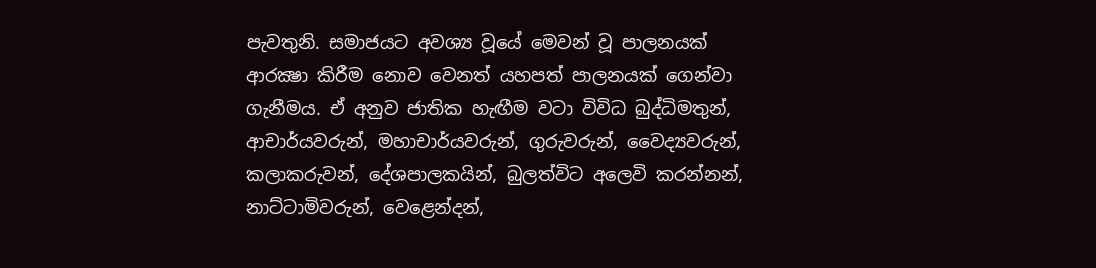පැවතුනි. සමාජයට අවශ්‍ය වූයේ මෙවන් වූ පාලනයක් ආරක්‍ෂා කිරීම නොව වෙනත් යහපත් පාලනයක් ගෙන්වා ගැනීමය. ඒ අනුව ජාතික හැඟීම වටා විවිධ බුද්ධිමතුන්, ආචාර්යවරුන්, මහාචාර්යවරුන්, ගුරුවරුන්, වෛද්‍යවරුන්, කලාකරුවන්, දේශපාලකයින්, බුලත්විට අලෙවි කරන්නන්, නාට්ටාමිවරුන්, වෙළෙන්දන්,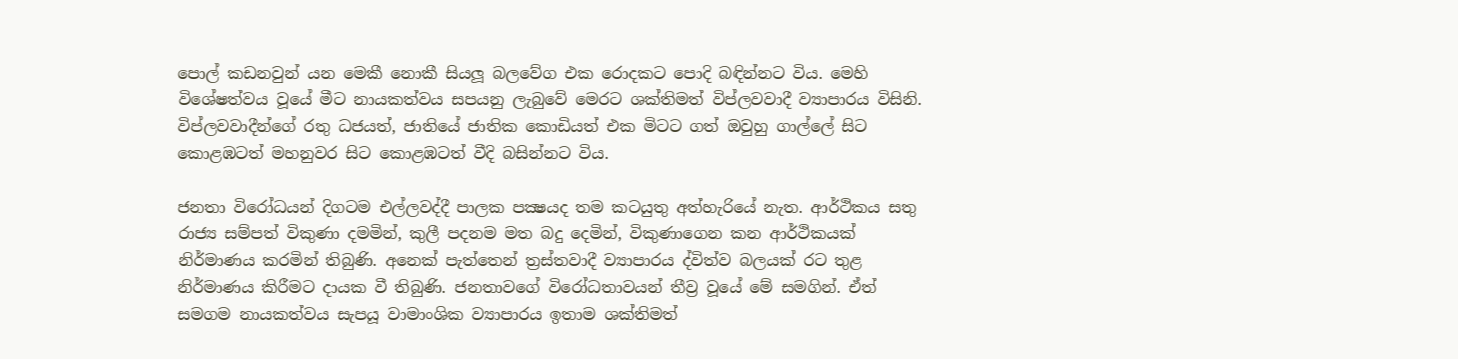පොල් කඩනවුන් යන මෙකී නොකී සියලූ බලවේග එක රොදකට පොදි බඳින්නට විය. මෙහි විශේෂත්වය වූයේ මීට නායකත්වය සපයනු ලැබුවේ මෙරට ශක්තිමත් විප්ලවවාදී ව්‍යාපාරය විසිනි. විප්ලවවාදීන්ගේ රතු ධජයත්, ජාතියේ ජාතික කොඩියත් එක මිටට ගත් ඔවුහු ගාල්ලේ සිට කොළඹටත් මහනුවර සිට කොළඹටත් වීදි බසින්නට විය.

ජනතා විරෝධයන් දිගටම එල්ලවද්දී පාලක පක්‍ෂයද තම කටයුතු අත්හැරියේ නැත. ආර්ථිකය සතු රාජ්‍ය සම්පත් විකුණා දමමින්, කුලී පදනම මත බදු දෙමින්, විකුණාගෙන කන ආර්ථිකයක් නිර්මාණය කරමින් තිබුණි. අනෙක් පැත්තෙන් ත්‍රස්තවාදී ව්‍යාපාරය ද්විත්ව බලයක් රට තුළ නිර්මාණය කිරීමට දායක වී තිබුණි. ජනතාවගේ විරෝධතාවයන් තීව්‍ර වූයේ මේ සමගින්. ඒත් සමගම නායකත්වය සැපයූ වාමාංශික ව්‍යාපාරය ඉතාම ශක්තිමත්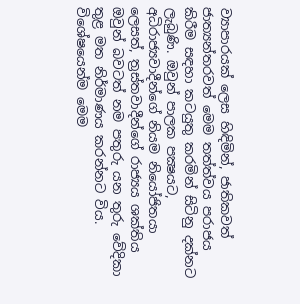ව්‍යාපාරයක් ලෙස හිඳිමින්, ජාතිකවත් ජාත්‍යන්තරවත් මෙම තත්ත්වය පරාජය කිරීම සඳහා කටයුතු කරමින් සිටිනු දක්නට ලැබුණි. ඔවුන් පාලක පක්‍ෂයට, අධිරාජ්‍යවාදීන්ගේ නියම නියෝජිතයා ලෙසත්, ත්‍රස්තවාදීන්ගේ රාජ්‍යය ශක්තිය ඔවුන් බවටත් නම පතුරු යන තුරු වේදිකා තුළ මත නිර්මාණය කරන්නට විය. විශේෂයෙන්ම මෙම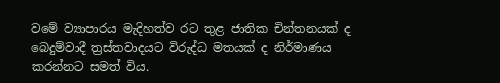වමේ ව්‍යාපාරය මැදිහත්ව රට තුළ ජාතික චින්තනයක් ද බෙදුම්වාදී ත්‍රස්තවාදයට විරුද්ධ මතයක් ද නිර්මාණය කරන්නට සමත් විය.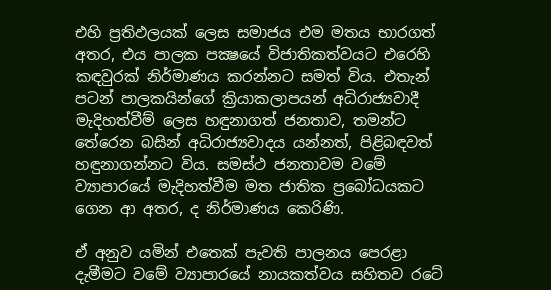එහි ප්‍රතිඵලයක් ලෙස සමාජය එම මතය භාරගත් අතර, එය පාලක පක්‍ෂයේ විජාතිකත්වයට එරෙහි කඳවුරක් නිර්මාණය කරන්නට සමත් විය. එතැන් පටන් පාලකයින්ගේ ක්‍රියාකලාපයන් අධිරාජ්‍යවාදී මැදිහත්වීම් ලෙස හඳුනාගත් ජනතාව, තමන්ට තේරෙන බසින් අධිරාජ්‍යවාදය යන්නත්, පිළිබඳවත් හඳුනාගන්නට විය. සමස්ථ ජනතාවම වමේ ව්‍යාපාරයේ මැදිහත්වීම මත ජාතික ප්‍රබෝධයකට ගෙන ආ අතර, ද නිර්මාණය කෙරිණි.

ඒ අනුව යමින් එතෙක් පැවති පාලනය පෙරළා දැමීමට වමේ ව්‍යාපාරයේ නායකත්වය සහිතව රටේ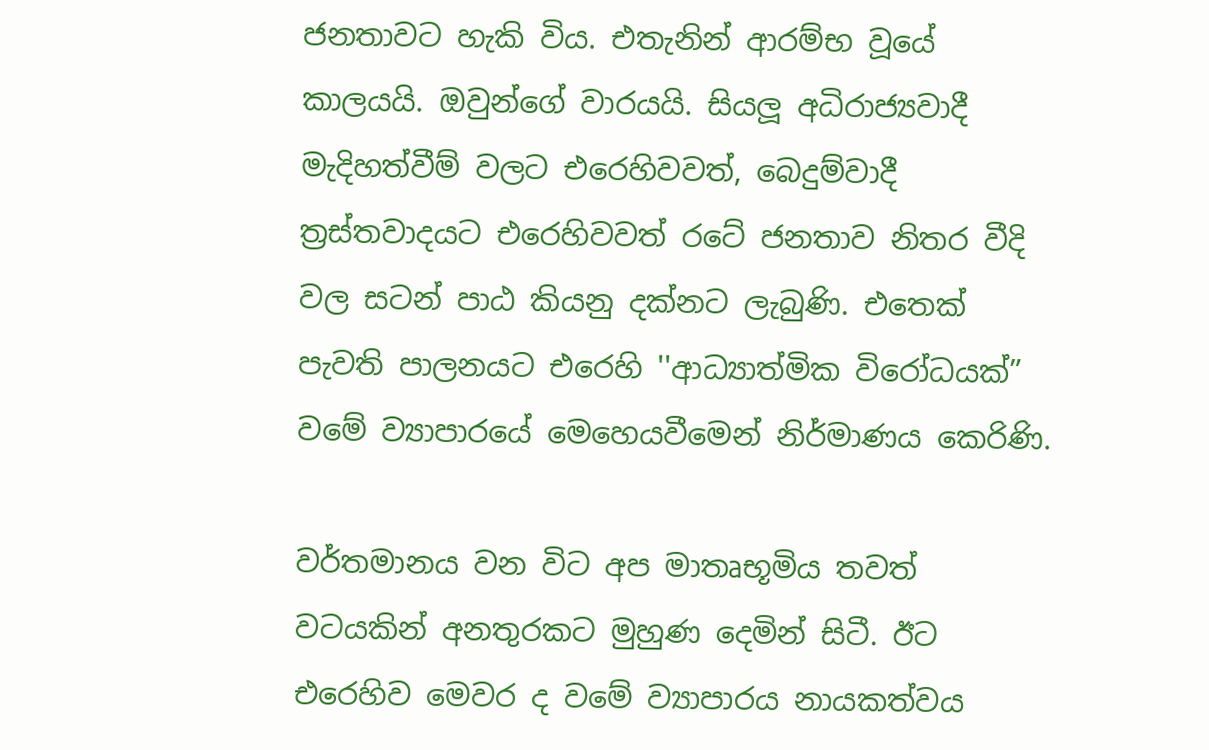ජනතාවට හැකි විය. එතැනින් ආරම්භ වූයේ කාලයයි. ඔවුන්ගේ වාරයයි. සියලූ අධිරාජ්‍යවාදී මැදිහත්වීම් වලට එරෙහිවවත්, බෙදුම්වාදී ත්‍රස්තවාදයට එරෙහිවවත් රටේ ජනතාව නිතර වීදි වල සටන් පාඨ කියනු දක්නට ලැබුණි. එතෙක් පැවති පාලනයට එරෙහි ''ආධ්‍යාත්මික විරෝධයක්” වමේ ව්‍යාපාරයේ මෙහෙයවීමෙන් නිර්මාණය කෙරිණි.

වර්තමානය වන විට අප මාතෘභූමිය තවත් වටයකින් අනතුරකට මුහුණ දෙමින් සිටී. ඊට එරෙහිව මෙවර ද වමේ ව්‍යාපාරය නායකත්වය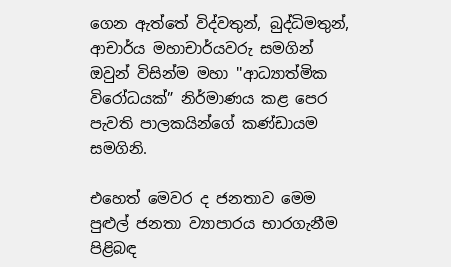ගෙන ඇත්තේ විද්වතුන්, බුද්ධිමතුන්, ආචාර්ය මහාචාර්යවරු සමගින් ඔවුන් විසින්ම මහා ''ආධ්‍යාත්මික විරෝධයක්” නිර්මාණය කළ පෙර පැවති පාලකයින්ගේ කණ්ඩායම සමගිනි.

එහෙත් මෙවර ද ජනතාව මෙම පුළුල් ජනතා ව්‍යාපාරය භාරගැනීම පිළිබඳ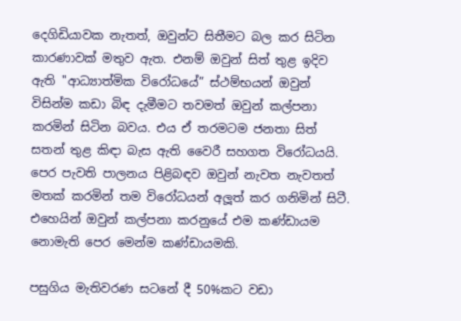දෙගිඩියාවක නැතත්, ඔවුන්ට සිතීමට බල කර සිටින කාරණාවක් මතුව ඇත. එනම් ඔවුන් සිත් තුළ ඉදිව ඇති ''ආධ්‍යාත්මික විරෝධයේ” ස්ථම්භයන් ඔවුන් විසින්ම කඩා බිඳ දැමීමට තවමත් ඔවුන් කල්පනා කරමින් සිටින බවය. එය ඒ තරමටම ජනතා සිත් සතන් තුළ කිඳා බැස ඇති වෛරී සහගත විරෝධයයි. පෙර පැවති පාලනය පිළිබඳව ඔවුන් නැවත නැවතත් මතක් කරමින් තම විරෝධයන් අලූත් කර ගනිමින් සිටී. එහෙයින් ඔවුන් කල්පනා කරනුයේ එම කණ්ඩායම නොමැති පෙර මෙන්ම කණ්ඩායමකි.

පසුගිය මැතිවරණ සටනේ දී 50%කට වඩා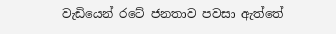වැඩියෙන් රටේ ජනතාව පවසා ඇත්තේ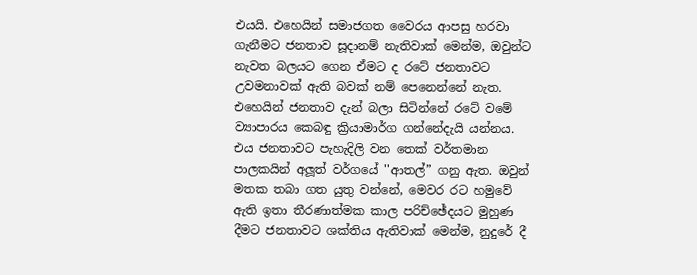එයයි. එහෙයින් සමාජගත වෛරය ආපසු හරවා ගැනීමට ජනතාව සූදානම් නැතිවාක් මෙන්ම, ඔවුන්ට නැවත බලයට ගෙන ඒමට ද රටේ ජනතාවට උවමනාවක් ඇති බවක් නම් පෙනෙන්නේ නැත. එහෙයින් ජනතාව දැන් බලා සිටින්නේ රටේ වමේ ව්‍යාපාරය කෙබඳු ක්‍රියාමාර්ග ගන්නේදැයි යන්නය. එය ජනතාවට පැහැදිලි වන තෙක් වර්තමාන පාලකයින් අලූත් වර්ගයේ ''ආතල්” ගනු ඇත. ඔවුන් මතක තබා ගත යුතු වන්නේ, මෙවර රට හමුවේ ඇති ඉතා තීරණාත්මක කාල පරිච්ඡේදයට මුහුණ දීමට ජනතාවට ශක්තිය ඇතිවාක් මෙන්ම, නුදුරේ දී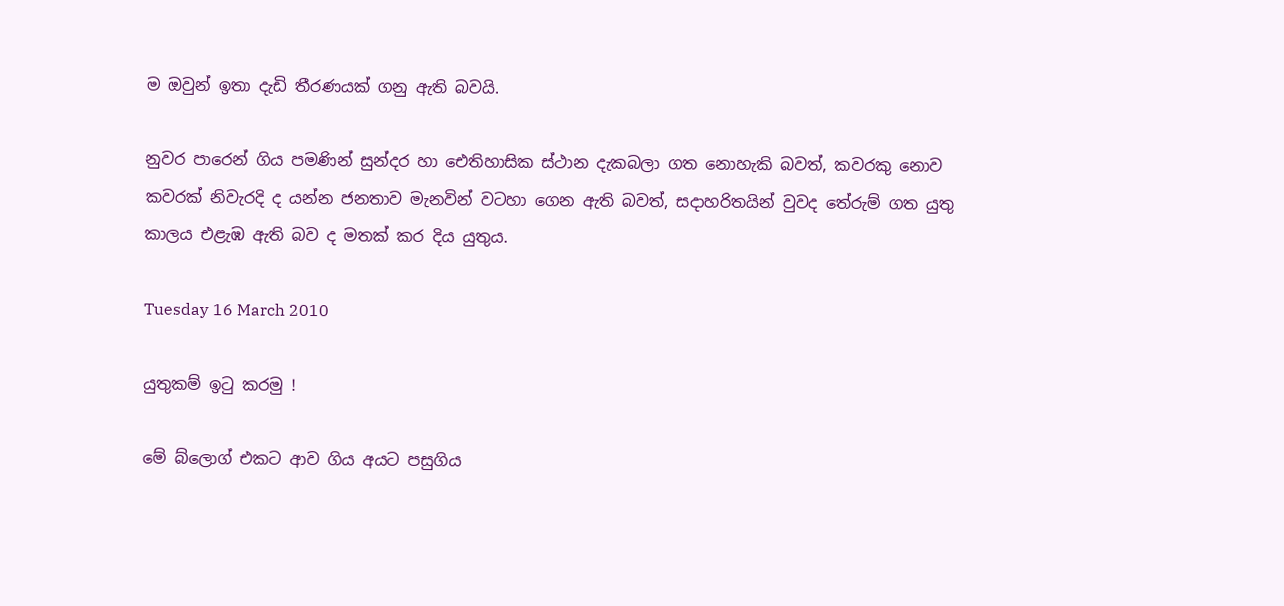ම ඔවුන් ඉතා දැඩි තීරණයක් ගනු ඇති බවයි.

නුවර පාරෙන් ගිය පමණින් සුන්දර හා ඓතිහාසික ස්ථාන දැකබලා ගත නොහැකි බවත්, කවරකු නොව කවරක් නිවැරදි ද යන්න ජනතාව මැනවින් වටහා ගෙන ඇති බවත්, සදාහරිතයින් වුවද තේරුම් ගත යුතු කාලය එළැඹ ඇති බව ද මතක් කර දිය යුතුය.

Tuesday 16 March 2010

යුතුකම් ඉටු කරමු !

මේ බ්ලොග් එකට ආව ගිය අයට පසුගිය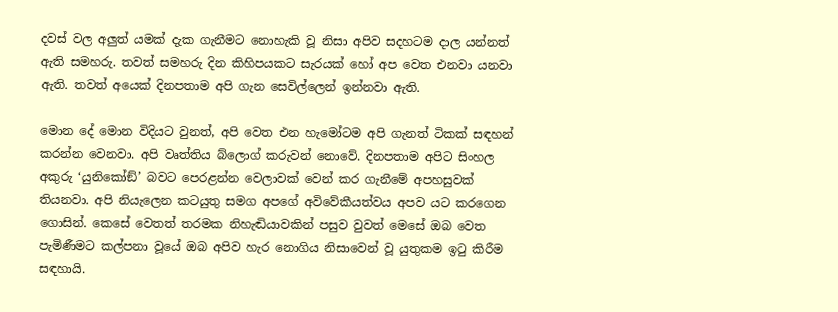දවස් වල අලුත් යමක් දැක ගැනීමට නොහැකි වූ නිසා අපිව සදහටම දාල යන්නත් ඇති සමහරු. තවත් සමහරු දින කිහිපයකට සැරයක් හෝ අප වෙත එනවා යනවා ඇති. තවත් අයෙක් දිනපතාම අපි ගැන සෙවිල්ලෙන් ඉන්නවා ඇති.

මොන දේ මොන විදියට වුනත්, අපි වෙත එන හැමෝටම අපි ගැනත් ටිකක් සඳහන් කරන්න වෙනවා. අපි වෘත්තිය බ්ලොග් කරුවන් නොවේ. දිනපතාම අපිට සිංහල අකුරු ‘යුනිකෝඞ්’ බවට පෙරළන්න වෙලාවක් වෙන් කර ගැනීමේ අපහසුවක් තියනවා. අපි නියැලෙන කටයුතු සමග අපගේ අවිවේකීයත්වය අපව යට කරගෙන ගොසින්. කෙසේ වෙතත් තරමක නිහැඬියාවකින් පසුව වුවත් මෙසේ ඔබ වෙත පැමිණීමට කල්පනා වූයේ ඔබ අපිව හැර නොගිය නිසාවෙන් වූ යුතුකම ඉටු කිරීම සඳහායි.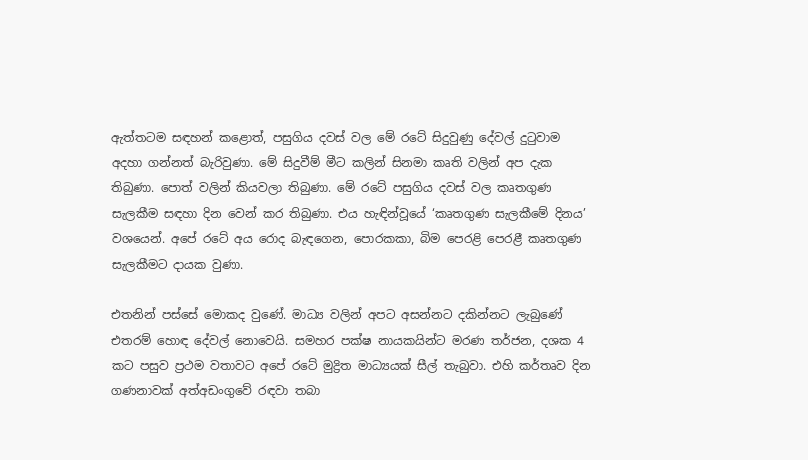ඇත්තටම සඳහන් කළොත්, පසුගිය දවස් වල මේ රටේ සිදුවුණු දේවල් දුටුවාම අදහා ගන්නත් බැරිවුණා. මේ සිදුවීම් මීට කලින් සිනමා කෘති වලින් අප දැක තිබුණා. පොත් වලින් කියවලා තිබුණා. මේ රටේ පසුගිය දවස් වල කෘතගුණ සැලකීම සඳහා දින වෙන් කර තිබුණා. එය හැඳින්වූයේ ‘කෘතගුණ සැලකීමේ දිනය’ වශයෙන්. අපේ රටේ අය රොද බැඳගෙන, පොරකකා, බිම පෙරළි පෙරළී කෘතගුණ සැලකීමට දායක වුණා.

එතනින් පස්සේ මොකද වුණේ. මාධ්‍ය වලින් අපට අසන්නට දකින්නට ලැබුණේ එතරම් හොඳ දේවල් නොවෙයි. සමහර පක්ෂ නායකයින්ට මරණ තර්ජන, දශක 4 කට පසුව ප්‍රථම වතාවට අපේ රටේ මුද්‍රිත මාධ්‍යයක් සීල් තැබුවා. එහි කර්තෘව දින ගණනාවක් අත්අඩංගුවේ රඳවා තබා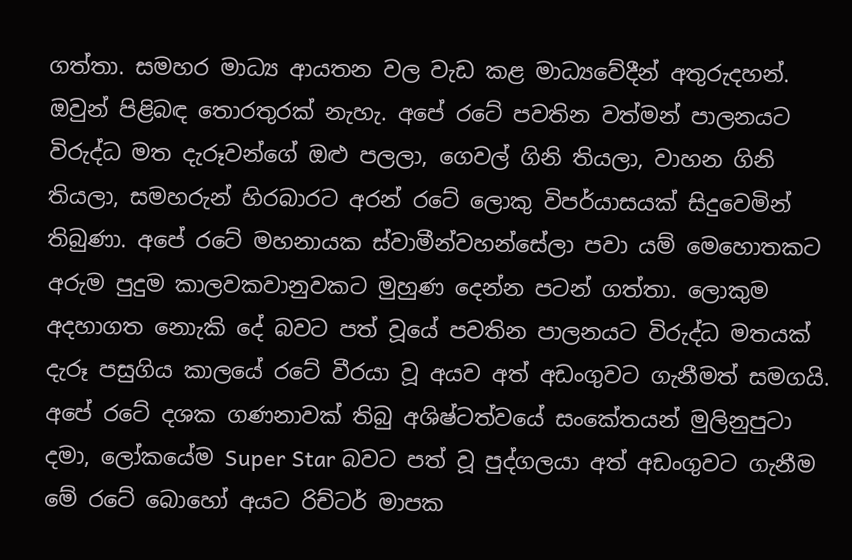ගත්තා. සමහර මාධ්‍ය ආයතන වල වැඩ කළ මාධ්‍යවේදීන් අතුරුදහන්. ඔවුන් පිළිබඳ තොරතුරක් නැහැ. අපේ රටේ පවතින වත්මන් පාලනයට විරුද්ධ මත දැරූවන්ගේ ඔළු පලලා, ගෙවල් ගිනි තියලා, වාහන ගිනි තියලා, සමහරුන් හිරබාරට අරන් රටේ ලොකු විපර්යාසයක් සිදුවෙමින් තිබුණා. අපේ රටේ මහනායක ස්වාමීන්වහන්සේලා පවා යම් මෙහොතකට අරුම පුදුම කාලවකවානුවකට මුහුණ දෙන්න පටන් ගත්තා. ලොකුම අදහාගත නොැකි දේ බවට පත් වූයේ පවතින පාලනයට විරුද්ධ මතයක් දැරූ පසුගිය කාලයේ රටේ වීරයා වූ අයව අත් අඩංගුවට ගැනීමත් සමගයි. අපේ රටේ දශක ගණනාවක් තිබු අශිෂ්ටත්වයේ සංකේතයන් මුලිනුපුටා දමා, ලෝකයේම Super Star බවට පත් වූ පුද්ගලයා අත් අඩංගුවට ගැනීම මේ රටේ බොහෝ අයට රිච්ටර් මාපක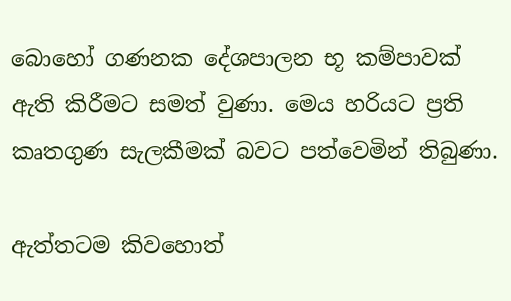බොහෝ ගණනක දේශපාලන භූ කම්පාවක් ඇති කිරීමට සමත් වුණා. මෙය හරියට ප්‍රති කෘතගුණ සැලකීමක් බවට පත්වෙමින් තිබුණා.

ඇත්තටම කිවහොත්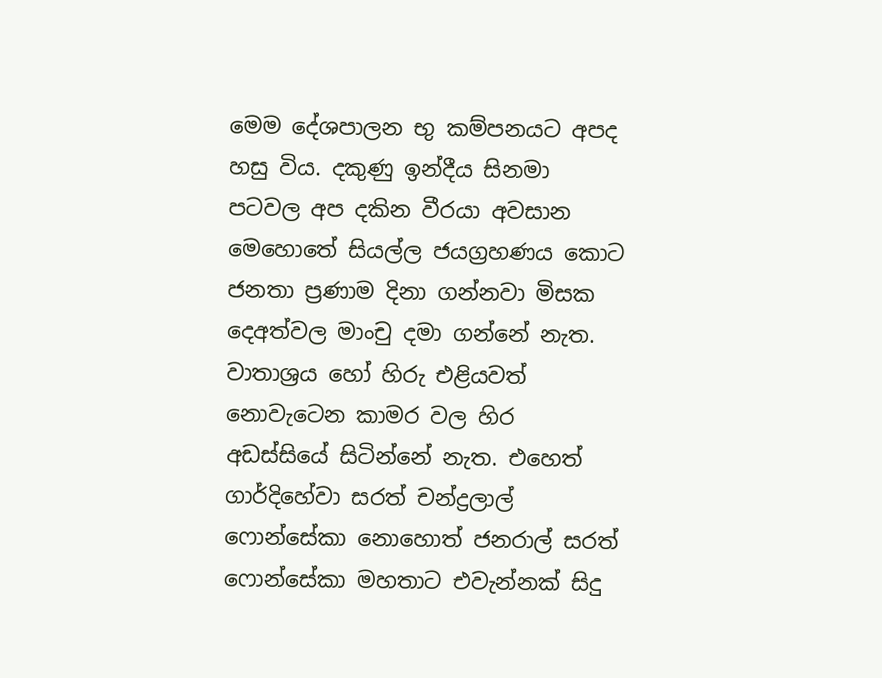මෙම දේශපාලන භු කම්පනයට අපද හසු විය. දකුණු ඉන්දීය සිනමා පටවල අප දකින වීරයා අවසාන මෙහොතේ සියල්ල ජයග්‍රහණය කොට ජනතා ප්‍රණාම දිනා ගන්නවා මිසක දෙඅත්වල මාංචු දමා ගන්නේ නැත. වාතාශ්‍රය හෝ හිරු එළියවත් නොවැටෙන කාමර වල හිර අඩස්සියේ සිටින්නේ නැත. එහෙත් ගාර්දිහේවා සරත් චන්ද්‍රලාල් ෆොන්සේකා නොහොත් ජනරාල් සරත් ෆොන්සේකා මහතාට එවැන්නක් සිදු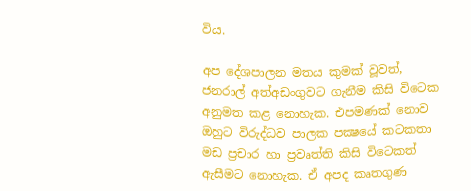විය.

අප දේශපාලන මතය කුමක් වූවත්, ජනරාල් අත්අඩංගුවට ගැනීම කිසි විටෙක අනුමත කළ නොහැක. එපමණක් නොව ඔහුට විරුද්ධව පාලක පක්‍ෂයේ කටකතා මඩ ප්‍රචාර හා ප්‍රවෘත්ති කිසි විටෙකත් ඇසීමට නොහැක. ඒ අපද කෘතගුණ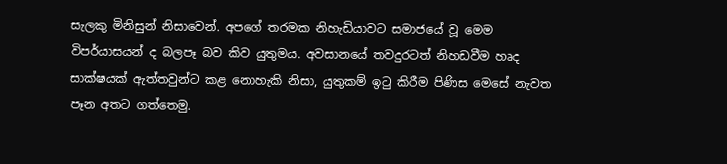සැලකු මිනිසුන් නිසාවෙන්. අපගේ තරමක නිහැඩියාවට සමාජයේ වූ මෙම විපර්යාසයන් ද බලපෑ බව කිව යුතුමය. අවසානයේ තවදුරටත් නිහඩවීම හෘද සාක්ෂයක් ඇත්තවුන්ට කළ නොහැකි නිසා, යුතුකම් ඉටු කිරීම පිණිස මෙසේ නැවත පෑන අතට ගත්තෙමු.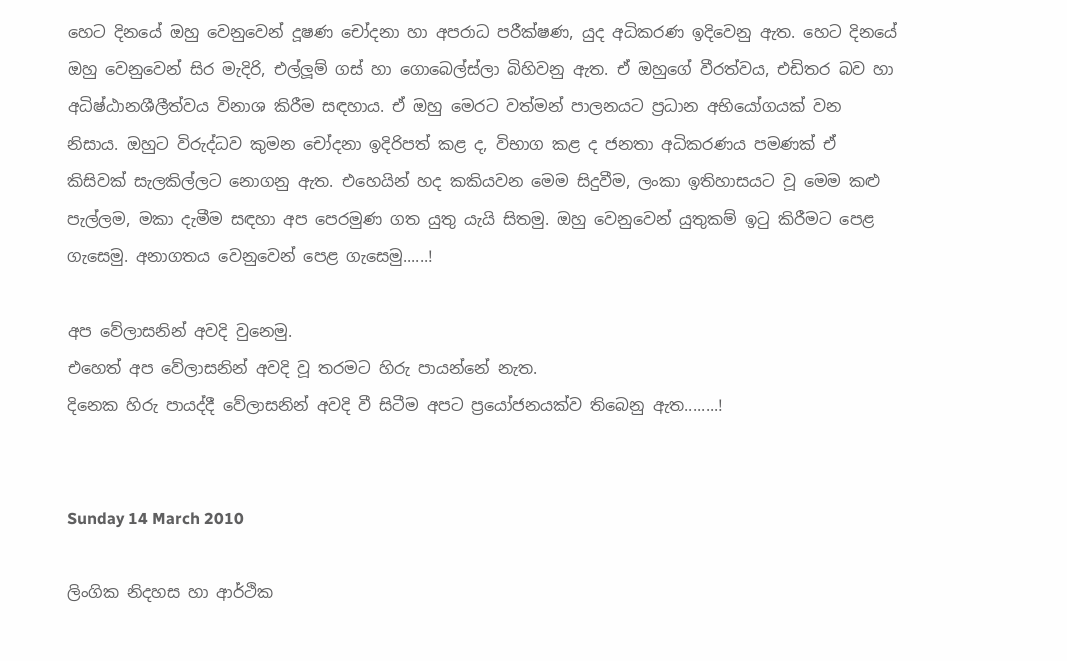හෙට දිනයේ ඔහු වෙනුවෙන් දූෂණ චෝදනා හා අපරාධ පරීක්ෂණ, යුද අධිකරණ ඉදිවෙනු ඇත. හෙට දිනයේ ඔහු වෙනුවෙන් සිර මැදිරි, එල්ලූම් ගස් හා ගොබෙල්ස්ලා බිහිවනු ඇත. ඒ ඔහුගේ වීරත්වය, එඩිතර බව හා අධිෂ්ඨානශීලීත්වය විනාශ කිරීම සඳහාය. ඒ ඔහු මෙරට වත්මන් පාලනයට ප්‍රධාන අභියෝගයක් වන නිසාය. ඔහුට විරුද්ධව කුමන චෝදනා ඉදිරිපත් කළ ද, විභාග කළ ද ජනතා අධිකරණය පමණක් ඒ කිසිවක් සැලකිල්ලට නොගනු ඇත. එහෙයින් හද කකියවන මෙම සිදුවීම, ලංකා ඉතිහාසයට වූ මෙම කළු පැල්ලම, මකා දැමීම සඳහා අප පෙරමුණ ගත යුතු යැයි සිතමු. ඔහු වෙනුවෙන් යුතුකම් ඉටු කිරීමට පෙළ ගැසෙමු. අනාගතය වෙනුවෙන් පෙළ ගැසෙමු......!

අප වේලාසනින් අවදි වුනෙමු.
එහෙත් අප වේලාසනින් අවදි වූ තරමට හිරු පායන්නේ නැත.
දිනෙක හිරු පායද්දී වේලාසනින් අවදි වී සිටීම අපට ප්‍රයෝජනයක්ව තිබෙනු ඇත........!


Sunday 14 March 2010

ලිංගික නිදහස හා ආර්ථික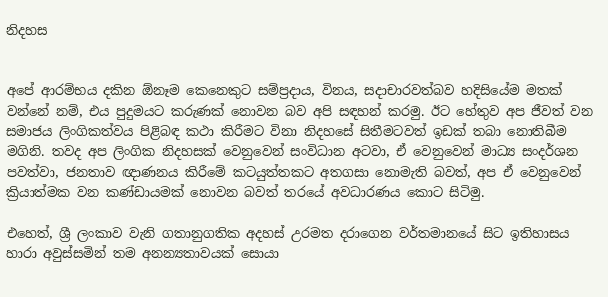නිදහස


අපේ ආරම්භය දකින ඕනෑම කෙනෙකුට සම්ප්‍රදාය, විනය, සදාචාරවත්බව හදිසියේම මතක් වන්නේ නම්, එය පුදුමයට කරුණක් නොවන බව අපි සඳහන් කරමු. ඊට හේතුව අප ජීවත් වන සමාජය ලිංගිකත්වය පිළිබඳ කථා කිරීමට විනා නිදහසේ සිතීමටවත් ඉඩක් තබා නොතිබීම මගිනි. තවද අප ලිංගික නිදහසක් වෙනුවෙන් සංවිධාන අටවා, ඒ වෙනුවෙන් මාධ්‍ය සංදර්ශන පවත්වා, ජනතාව ඥාණනය කිරීමේ කටයුත්තක‍ට අතගසා නොමැති බවත්, අප ඒ වෙනුවෙන් ක්‍රියාත්මක වන කණ්ඩායමක් නොවන බවත් තරයේ අවධාරණය කොට සිටිමු.

එහෙත්, ශ්‍රී ලංකාව වැනි ගතානුගතික අදහස් උරමත දරාගෙන වර්තමානයේ සිට ඉතිහාසය හාරා අවුස්සමින් තම අනන්‍යතාවයක් ‍සොයා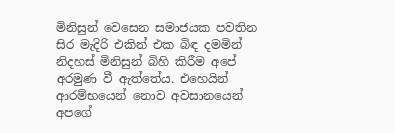මිනිසුන් වෙසෙන සමාජයක පවතින සිර මැදිරි එකින් එක බිඳ දමමින් නිදහස් මිනිසුන් බිහි කිරීම අපේ අරමුණ වී ඇත්තේය. එහෙයින් ආරම්භයෙන් නොව අවසානයෙන් අපගේ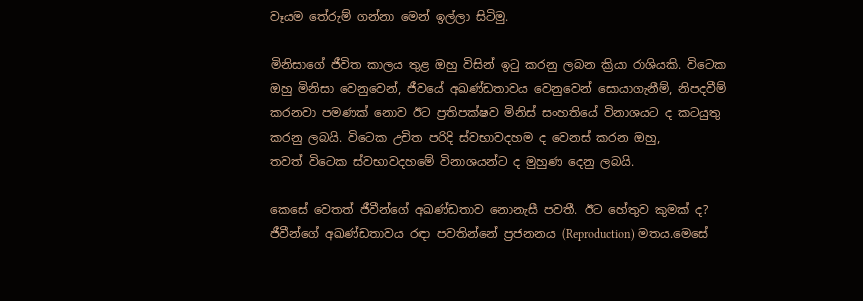වෑයම තේරුම් ගන්නා මෙන් ඉල්ලා සිටිමු.

මිනිසාගේ ජීවිත කාලය තුළ ඔහු විසින් ඉටු කරනු ලබන ක්‍රියා රාශියකි. විටෙක ඔහු මිනිසා වෙනුවෙන්, ජීවයේ අඛණ්ඩතාවය වෙනුවෙන් සොයාගැනීම්, නිපදවීම් කරනවා පමණක් නොව ඊට ප්‍රතිපක්ෂව මිනිස් සංහතියේ විනාශයට ද කටයුතු කරනු ලබයි. විටෙක උචිත පරිදි ස්වභාවදහම ද වෙනස් කරන ඔහු, තවත් ‍විටෙක ස්වභාවදහමේ විනාශයන්ට ද මුහුණ දෙනු ලබයි.

කෙසේ වෙතත් ජීවීන්ගේ අඛණ්ඩතාව නොනැසී පවතී. ඊට හේතුව කුමක් ද? ජීවීන්ගේ අඛණ්ඩතාවය රඳා පවතින්නේ ප්‍රජනනය (Reproduction) මතය.මෙසේ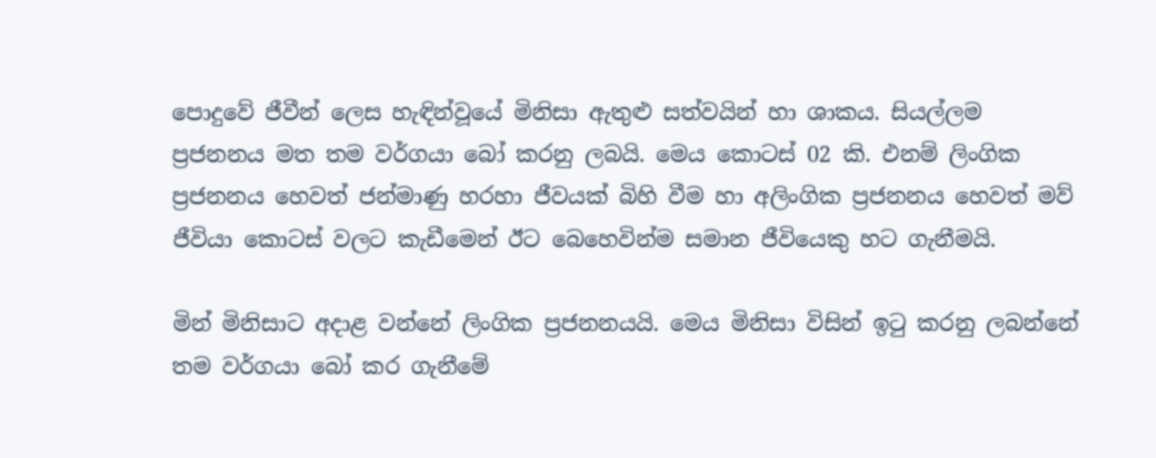පොදුවේ ජීවීන් ලෙස හැඳින්වූයේ මිනිසා ඇතුළු සත්වයින් හා ශාකය. සියල්ලම ප්‍රජනනය මත තම වර්ගයා බෝ කරනු ලබයි. මෙය කොටස් ‍02 කි. එනම් ලිංගික ප්‍රජනනය හෙවත් ජන්මාණු හරහා ජීවයක් බිහි වීම හා අලිංගික ප්‍රජනනය හෙවත් මව් ජීවියා කොටස් වලට කැඩීමෙන් ඊට බෙහෙවින්ම සමාන ජීවියෙකු හට ගැනීමයි.

මින් මිනිසාට අදාළ වන්නේ ලිංගික ප්‍රජනනයයි. මෙය මිනිසා විසින් ඉටු කරනු ලබන්නේ තම වර්ගයා බෝ කර ගැනීමේ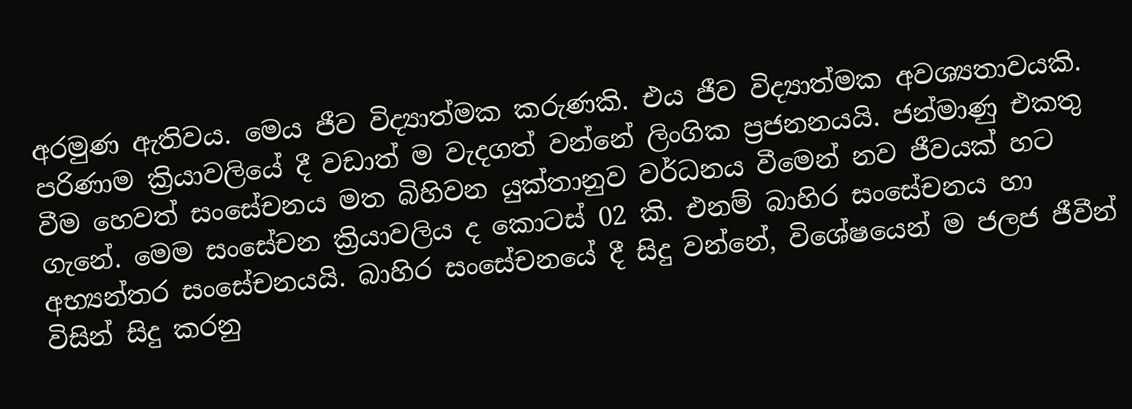අරමුණ ඇතිවය. මෙය ජීව විද්‍යාත්මක කරුණකි. එය ජීව විද්‍යාත්මක අවශ්‍යතාවයකි. පරිණාම ක්‍රියාවලියේ දී වඩාත් ම වැදගත් වන්නේ ලිංගික ප්‍රජනනයයි. ජන්මාණු එකතු වීම හෙවත් සංසේචනය මත බිහිවන යුක්තානුව වර්ධනය වීමෙන් නව ‍ජීවයක් හට ගැනේ. මෙම සංසේචන ක්‍රියාවලිය ද කොටස් 02 කි. එනම් බාහිර සංසේචනය හා අභ්‍යන්තර සංසේචනයයි. බාහිර සංසේචනයේ දී සිදු වන්නේ, විශේෂයෙන් ම ජලජ ජීවීන් විසින් සිදු කරනු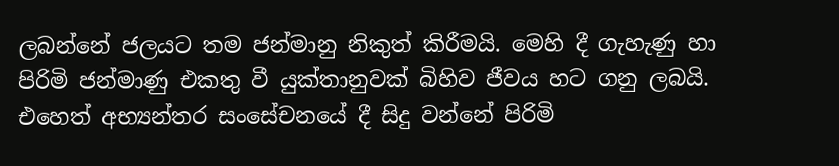ලබන්නේ ජලයට තම ජන්මානු නිකුත් කිරීමයි. මෙහි දී ගැහැණු හා පිරිමි ජන්මාණු එකතු වී යුක්තානුවක් බිහිව ජීවය හට ගනු ලබයි. එහෙත් අභ්‍යන්තර සංසේචනයේ දී සිදු වන්නේ පිරිමි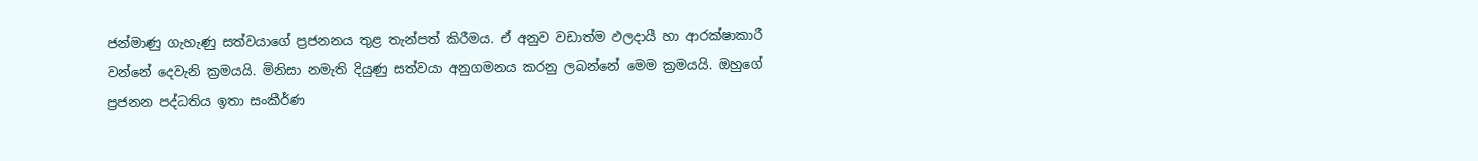ජන්මාණු ගැහැණු සත්වයාගේ ප්‍රජනනය තුළ තැන්පත් කිරීමය. ඒ අනුව වඩාත්ම ඵලදායී හා ආරක්ෂාකාරී වන්නේ දෙවැනි ක්‍රමයයි. මිනිසා නමැති දියුණු සත්වයා අනුගමනය කරනු ලබන්නේ මෙම ක්‍රමයයි. ඔහුගේ ප්‍රජනන පද්ධතිය ඉතා සංකීර්ණ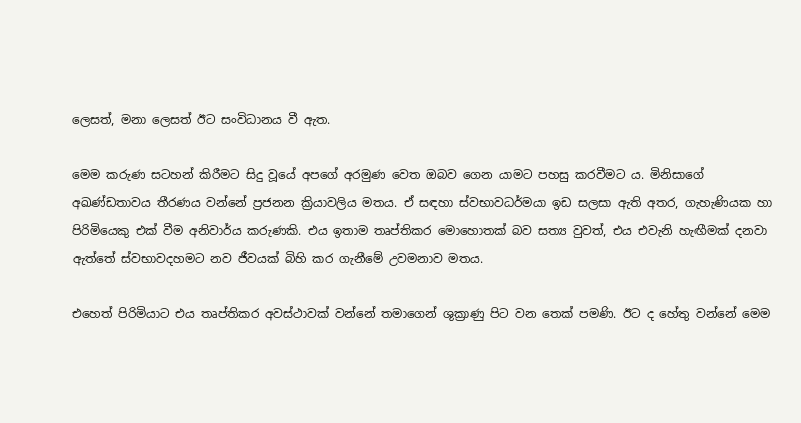ලෙසත්, මනා ලෙසත් ඊට සංවිධානය වී ඇත.

මෙම කරුණ සටහන් කිරීමට සිදු වූයේ අපගේ අරමුණ වෙත ඔබව ගෙන යාමට පහසු කරවීමට ය. මිනිසාගේ අඛණ්ඩතාවය තීරණය වන්නේ ප්‍රජනන ක්‍රියාවලිය මතය. ඒ සඳහා ස්වභාවධර්මයා ඉඩ සලසා ඇති අතර, ගැහැණියක හා පිරිමියෙකු එක් වීම අනිවාර්ය කරුණකි. එය ඉතාම තෘප්තිකර මොහොතක් බව සත්‍ය වුවත්, එය එවැනි හැඟීමක් දනවා ඇත්තේ ස්වභාවදහමට නව ජීවයක් බිහි කර ගැනීමේ උවමනාව මතය.

එහෙත් පිරිමියාට එය තෘප්තිකර අවස්ථාවක් වන්නේ තමාගෙන් ශුක්‍රාණු පිට වන තෙක් පමණි. ඊට ද හේතු වන්නේ මෙම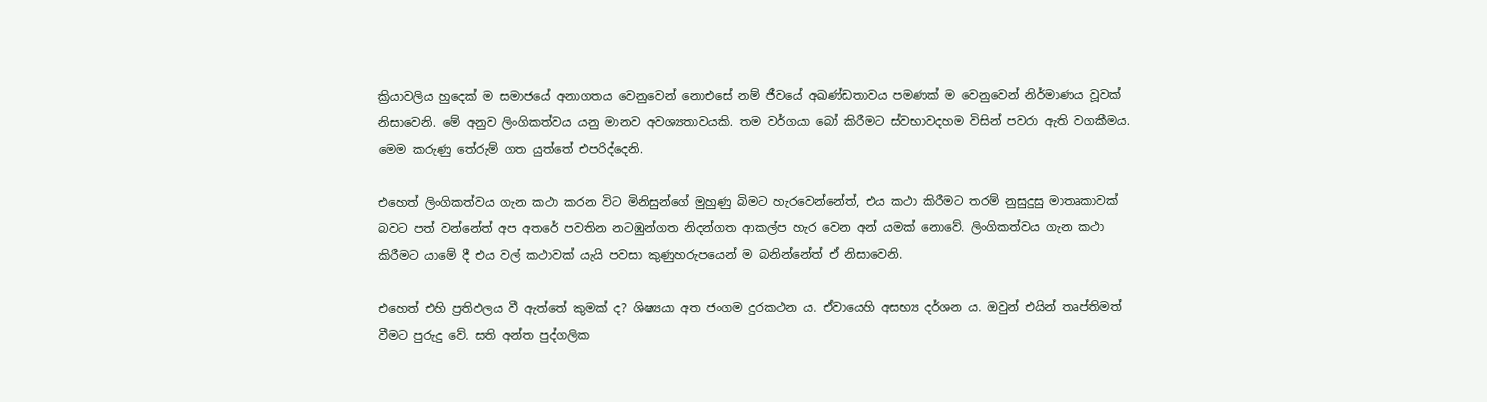ක්‍රියාවලිය හුදෙක් ම සමාජයේ අනාගතය වෙනුවෙන් නොඑසේ නම් ජීවයේ අඛණ්ඩතාවය පමණක් ම වෙනුවෙන් නිර්මාණය වූවක් නිසාවෙනි. මේ අනුව ලිංගිකත්වය යනු මානව අවශ්‍යතාවයකි. තම වර්ගයා බෝ කිරීමට ස්වභාවදහම විසින් පවරා ඇති වගකීමය. මෙම කරුණු තේරුම් ගත යුත්තේ එපරිද්දෙනි.

එහෙත් ලිංගිකත්වය ගැන කථා කරන විට මිනිසුන්ගේ මුහුණු බිමට හැරවෙන්නේත්, එය කථා කිරීමට තරම් නුසුදුසු මාතෘකාවක් බවට පත් වන්නේත් අප අතරේ පවතින නටඹුන්ගත නිදන්ගත ආකල්ප හැර වෙන අන් යමක් නොවේ. ලිංගිකත්වය ගැන කථා කිරීමට යාමේ දී එය වල් කථාවක් යැයි පවසා කුණුහරුපයෙන් ම බනින්නේත් ඒ නිසාවෙනි.

එහෙත් එහි ප්‍රතිඵලය වී ඇත්තේ කුමක් ද? ශිෂ්‍යයා අත ජංගම දුරකථන ය. ඒවායෙහි අසභ්‍ය දර්ශන ය. ඔවුන් එයින් තෘප්තිමත් වීමට පුරුදු වේ. සති අන්ත පුද්ගලික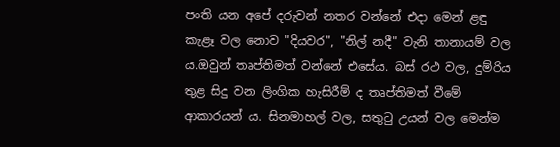පංති යන අපේ දරුවන් නතර වන්නේ එදා මෙන් ළඳු කැළෑ වල නොව "දියවර", "නිල් නදී" වැනි තානායම් වල ය.ඔවුන් තෘප්තිමත් වන්නේ එසේය. බස් රථ වල, දුම්රිය තුළ සිදු වන ලිංගික හැසිරීම් ද තෘප්තිමත් වීමේ ආකාරයන් ය. සිනමාහල් වල, සතුටු උයන් වල මෙන්ම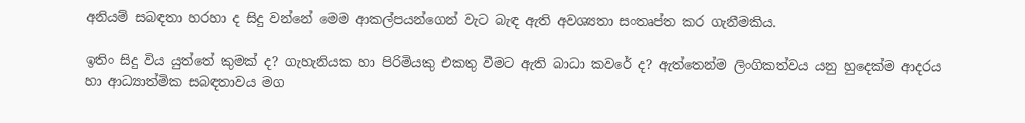අනියම් සබඳතා හරහා ද සිදු වන්නේ මෙම ආකල්පයන්ගෙන් වැට බැඳ ඇති අවශ්‍යතා සංතෘප්ත කර ගැනීමකිය.

ඉතිං සිදු විය යුත්තේ කුමක් ද? ගැහැනියක හා පිරිමියකු එකතු වීමට ඇති බාධා කවරේ ද? ඇත්තෙන්ම ලිංගිකත්වය යනු හුදෙක්ම ආදරය හා ආධ්‍යාත්මික සබඳතාවය මග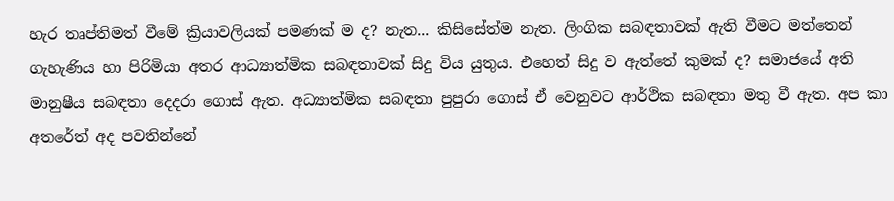හැර තෘප්තිමත් වීමේ ක්‍රියාවලියක් පමණක් ම ද? නැත... කිසිසේත්ම නැත. ලිංගික සබඳතාවක් ඇති වීමට මත්තෙන් ගැහැණිය හා පිරිමියා අතර ආධ්‍යාත්මික සබඳතාවක් සිදු විය යුතුය. එහෙත් සිදු ව ඇත්තේ කුමක් ද? සමාජයේ අති මානුෂීය සබඳතා දෙදරා ගොස් ඇත. අධ්‍යාත්මික සබඳතා පුපුරා‍‍ ගොස් ඒ වෙනුවට ආර්ථික සබඳතා මතු වී ඇත. අප කා අතරේත් අද පවතින්නේ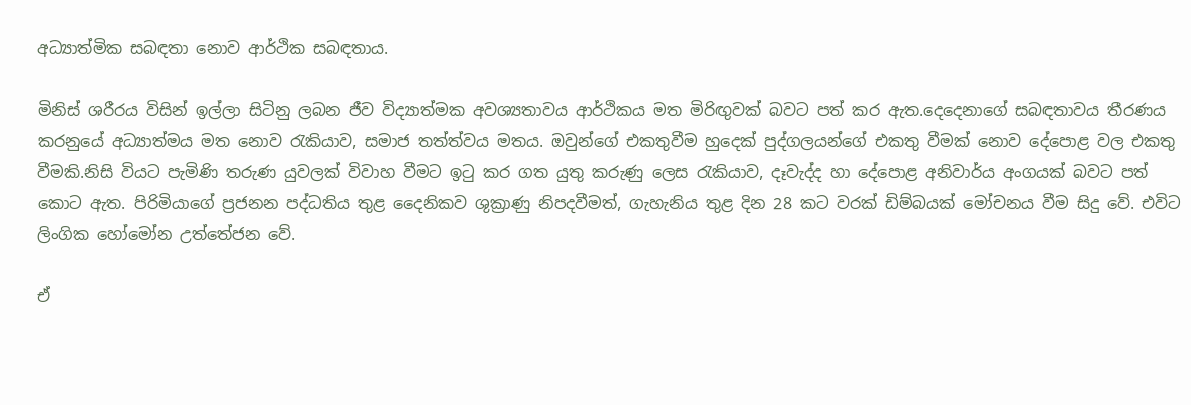අධ්‍යාත්මික සබඳතා නොව ආර්ථික සබඳතාය.

මිනිස් ශරීරය විසින් ඉල්ලා සිටිනු ලබන ජීව විද්‍යාත්මක අවශ්‍යතාවය ආර්ථිකය මත මිරිඟුවක් බවට පත් කර ඇත.දෙදෙනාගේ සබඳතාවය තීරණය කරනුයේ අධ්‍යාත්මය මත නොව රැකියාව, සමාජ තත්ත්වය මතය. ඔවුන්ගේ එකතුවීම හුදෙක් පුද්ගලයන්ගේ එකතු වීමක් නොව දේපොළ වල එකතු වීමකි.නිසි වියට පැමිණි තරුණ යුවලක් විවාහ වීමට ඉ‍ටු කර ගත යුතු කරුණු ලෙස රැකියාව, දෑවැද්ද හා දේපොළ අනිවාර්ය අංගයක් බවට පත් කොට ඇත. පිරිමියාගේ ප්‍රජනන පද්ධතිය තුළ දෛනිකව ශුක්‍රාණු නිපදවීමත්, ගැහැනිය තුළ දින 28 කට වරක් ඩිම්බයක් මෝචනය වීම සිදු වේ. එවිට ලිංගික හෝමෝන උත්තේජන වේ.

ඒ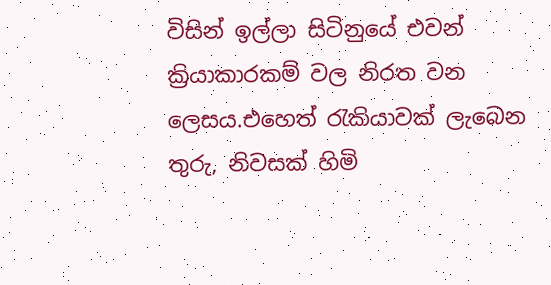විසින් ඉල්ලා සිටිනුයේ එවන් ක්‍රියාකාරකම් වල නිරත වන ලෙසය.එහෙත් රැකියාවක් ලැබෙන තුරු, නිවසක් හිමි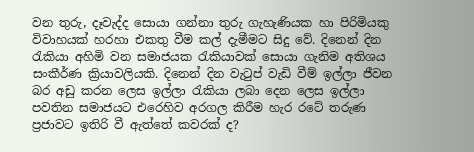වන තුරු, දෑවැද්ද සොයා ගන්නා තුරු ගැහැණියක හා පිරිමියකු විවාහයක් හරහා එකතු වීම කල් දැමීමට සිදු වේ. දිනෙන් දින රැකියා අහිමි වන සමාජයක රැකියාවක් සොයා ගැනිම අතිශය සංකීර්ණ ක්‍රියාවලියකි. දිනෙන් දින වැටුප් වැඩි වීම් ඉල්ලා ජීවන බර අඩු කරන ලෙස ඉල්ලා රැකියා ලබා දෙන ලෙස ඉල්ලා පවතින සමාජයට එරෙහිව අරගල කිරීම හැර රටේ තරුණ ප්‍රජාවට ඉතිරි වී ඇත්තේ කවරක් ද?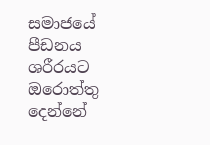සමාජයේ පීඩනය ශරීරයට ඔරොත්තු දෙන්නේ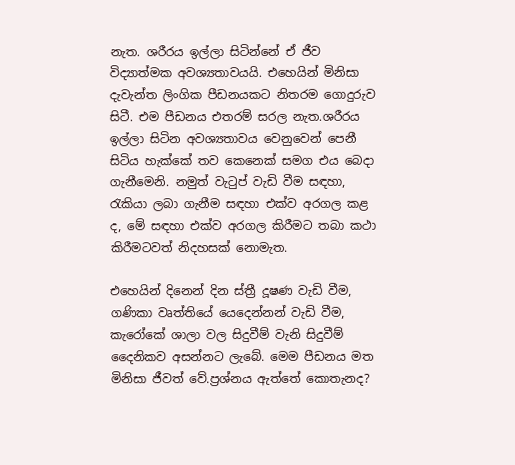නැත. ශරීරය ඉල්ලා සිටින්නේ ඒ ජීව විද්‍යාත්මක අවශ්‍යතාවයයි. එහෙයින් මිනිසා දැවැන්ත ලිංගික පීඩනයකට නිතරම ගොදුරුව සිටී. එම පීඩනය එතරම් සරල නැත.ශරීරය ඉල්ලා සිටින අවශ්‍යතාවය වෙනුවෙන් පෙනී සිටිය හැක්කේ තව කෙනෙක් සමග එය බෙදා ගැනීමෙනි. නමුත් වැටුප් වැඩි වීම සඳහා, රැකියා ලබා ගැනීම සඳහා එක්ව අරගල කළ ද, මේ සඳහා එක්ව අරගල කිරීමට තබා කථා කිරීමටවත් නිදහසක් නොමැත.

එහෙයින් දිනෙන් දින ස්ත්‍රී දූෂණ වැඩි වීම, ගණිකා වෘත්තියේ යෙදෙන්නන් වැඩි වීම, කැරෝකේ ශාලා වල සිදුවීම් වැනි සිදුවීම් දෛනිකව අසන්නට ලැබේ. මෙම පීඩනය මත මිනිසා ජීවත් වේ.ප්‍රශ්නය ඇත්තේ කොතැනද?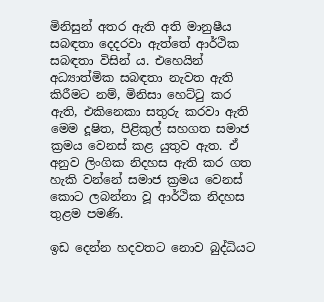මිනිසුන් අතර ඇති අති මානුෂීය සබඳතා දෙදරවා ඇත්තේ ආර්ථික සබඳතා විසින් ය. එහෙයින් අධ්‍යාත්මික සබඳතා නැවත ඇති කිරීමට නම්, මිනිසා හෙට්ටු කර ඇති, එකිනෙකා සතුරු කරවා ඇති මෙම දූෂිත, පිළිකුල් සහගත සමාජ ක්‍රමය වෙනස් කළ යුතුව ඇත. ඒ අනුව ලිංගික නිදහස ඇති කර ගත හැකි වන්නේ සමාජ ක්‍රමය වෙනස් කොට ලබන්නා වූ ආර්ථික නිදහස තුළම පමණි.

ඉඩ දෙන්න හදවතට නොව බුද්ධියට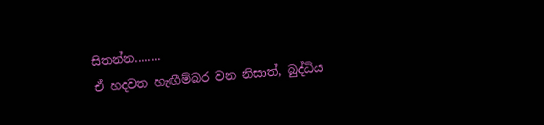සිතන්න........
ඒ හදවත හැඟීම්බර වන නිසාත්, බුද්ධිය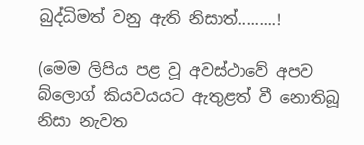බුද්ධිමත් වනු ඇති නිසාත්.........!

(මෙම ලිපිය පළ වූ අවස්ථාවේ අපව බ්ලොග් කියවයයට ඇතුළත් වී නොතිබූ නිසා නැවත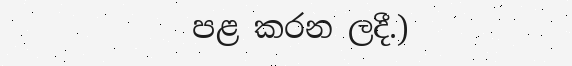පළ කරන ලදී.)